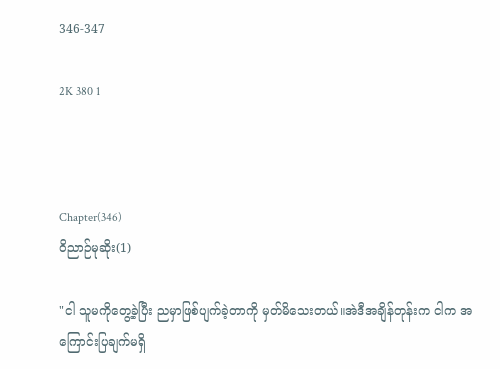346-347

2K 380 1



Chapter(346)
ဝိညာဉ်မုဆိုး(1)

"ငါ သူမကိုတွေ့ခဲ့ပြီး ညမှာဖြစ်ပျက်ခဲ့တာကို မှတ်မိသေးတယ်။အဲဒီအချိန်တုန်းက ငါက အကြောင်းပြချက်မရှိ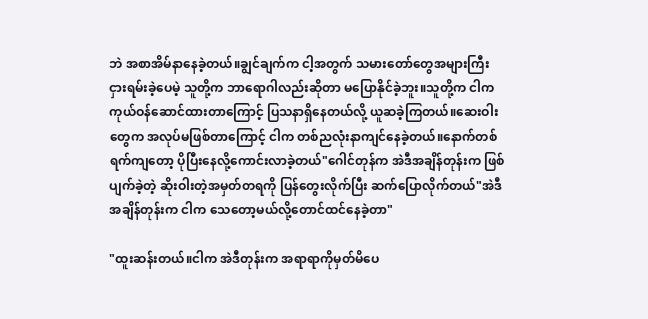ဘဲ အစာအိမ်နာနေခဲ့တယ်။ချွင်ချက်က ငါ့အတွက် သမားတော်တွေအများကြီးငှားရမ်းခဲ့ပေမဲ့ သူတို့က ဘာရောဂါလည်းဆိုတာ မပြောနိုင်ခဲ့ဘူး။သူတို့က ငါက ကုယ်ဝန်ဆောင်ထားတာကြောင့် ပြသနာရှိနေတယ်လို့ ယူဆခဲ့ကြတယ်။ဆေးဝါးတွေက အလုပ်မဖြစ်တာကြောင့် ငါက တစ်ညလုံးနာကျင်နေခဲ့တယ်။နောက်တစ်ရက်ကျတော့ ပိုပြီးနေလို့ကောင်းလာခဲ့တယ်"ဂေါင်တုန်က အဲဒီအချိန်တုန်းက ဖြစ်ပျက်ခဲ့တဲ့ ဆိုးဝါးတဲ့အမှတ်တရကို ပြန်တွေးလိုက်ပြီး ဆက်ပြောလိုက်တယ်"အဲဒီအချိန်တုန်းက ငါက သေတော့မယ်လို့တောင်ထင်နေခဲ့တာ"

"ထူးဆန်းတယ်။ငါက အဲဒီတုန်းက အရာရာကိုမှတ်မိပေ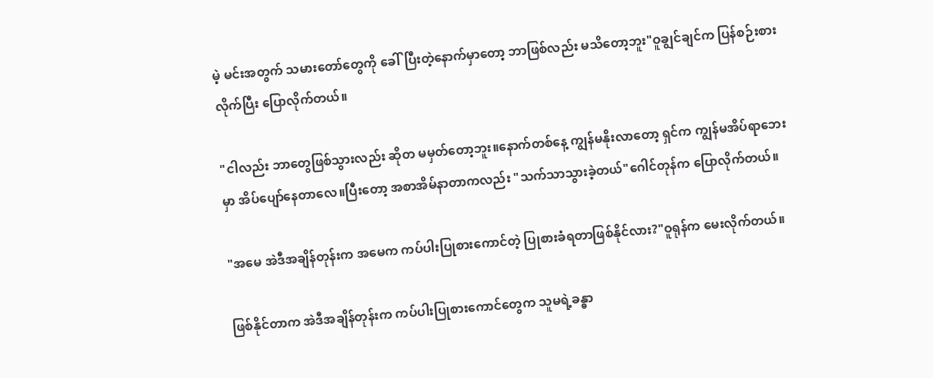မဲ့ မင်းအတွက် သမားတော်တွေကို ခေါ်ပြီးတဲ့နောက်မှာတော့ ဘာဖြစ်လည်း မသိတော့ဘူး"ဝူချွင်ချင်က ပြန်စဉ်းစားလိုက်ပြီး ပြောလိုက်တယ်။

"ငါလည်း ဘာတွေဖြစ်သွားလည်း ဆိုတ မမှတ်တော့ဘူး။နောက်တစ်နေ့ ကျွန်မနိုးလာတော့ ရှင်က ကျွန်မအိပ်ရာဘေးမှာ အိပ်ပျော်နေတာလေ။ပြီးတော့ အစာအိမ်နာတာကလည်း "သက်သာသွားခဲ့တယ်"ဂေါင်တုန်က ပြောလိုက်တယ်။

"အမေ အဲဒီအချိန်တုန်းက အမေက ကပ်ပါးပြုစားကောင်တဲ့ ပြုစားခံရတာဖြစ်နိုင်လား?"ဝူရုန်က မေးလိုက်တယ်။

ဖြစ်နိုင်တာက အဲဒီအချိန်တုန်းက ကပ်ပါးပြုစားကောင်တွေက သူမရဲ့ခန္ဓာ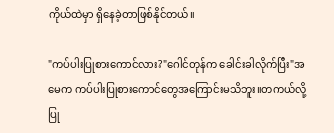ကိုယ်ထဲမှာ ရှိနေခဲ့တာဖြစ်နိုင်တယ်။

"ကပ်ပါးပြုစားကောင်လား?"ဂေါင်တုန်က ခေါင်းခါလိုက်ပြီး"အမေက ကပ်ပါးပြုစားကောင်တွေအကြောင်းမသိဘူး။တကယ်လို့ ပြု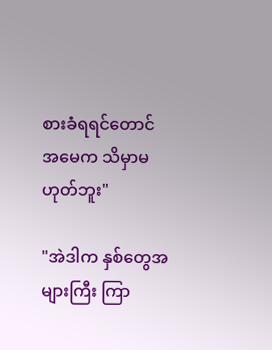စားခံရရင်တောင် အမေက သိမှာမဟုတ်ဘူး"

"အဲဒါက နှစ်တွေအများကြီး ကြာ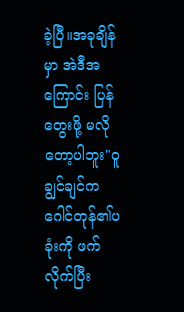ခဲ့ပြီ။အခုချိန်မှာ အဲဒီအကြောင်း ပြန်တွေးဖို့ မလိုတော့ပါဘူး"ဝူချွင်ချင်က ဂေါင်တုန်၏ပခုံးကို ဖက်လိုက်ပြီး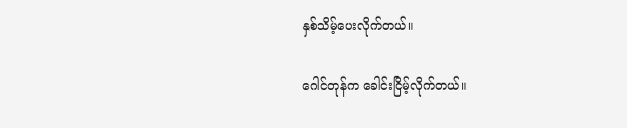နှစ်သိမ့်ပေးလိုက်တယ်။

ဂေါင်တုန်က ခေါင်းငြိမ့်လိုက်တယ်။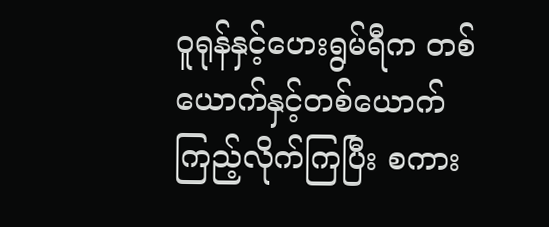ဝူရုန်နှင့်ဟေးရွမ်ရီက တစ်ယောက်နှင့်တစ်ယောက်ကြည့်လိုက်ကြပြီး စကား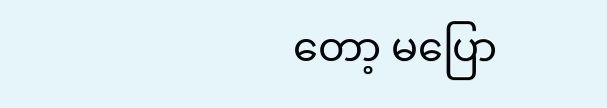တော့ မပြော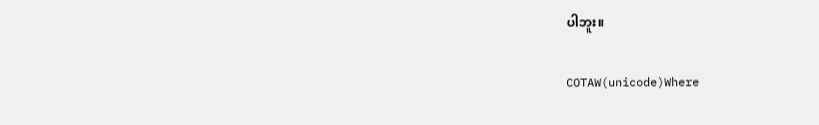ပါဘူး။

COTAW(unicode)Where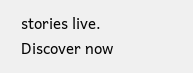stories live. Discover now